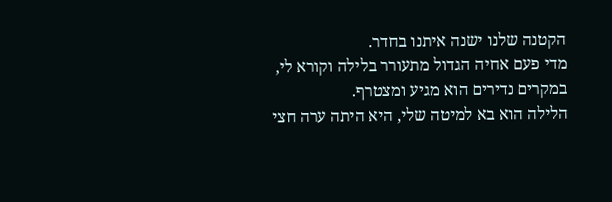הקטנה שלנו ישנה איתנו בחדר.
מדי פעם אחיה הגדול מתעורר בלילה וקורא לי, במקרים נדירים הוא מגיע ומצטרף.
הלילה הוא בא למיטה שלי, היא היתה ערה חצי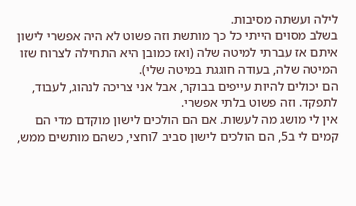לילה ועשתה מסיבות.
בשלב מסוים הייתי כל כך מותשת וזה פשוט לא היה אפשרי לישון איתם אז עברתי למיטה שלה (ואז כמובן היא התחילה לצרוח שזו המיטה שלה, בעודה חוגגת במיטה שלי).
הם יכולים להיות עייפים בבוקר, אבל אני צריכה לנהוג, לעבוד, לתפקד. וזה פשוט בלתי אפשרי.
אין לי מושג מה לעשות. אם הם הולכים לישון מוקדם מדי הם קמים לי ב5, הם הולכים לישון סביב 7וחצי, כשהם מותשים ממש,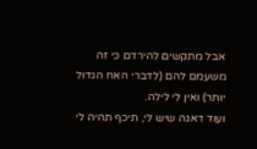אבל מתקשים להירדם כי זה משעמם להם (לדברי האח הגדול יותר) ואין לי לילה.
ועוד דאגה שיש לי, תיכף תהיה לי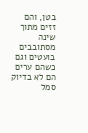בטן, והם זזים מתוך שינה מסתובבים בועטים וגם כשהם ערים הם לא בדיוק סמל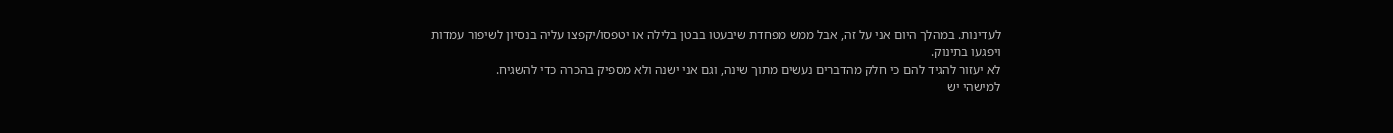לעדינות. במהלך היום אני על זה, אבל ממש מפחדת שיבעטו בבטן בלילה או יטפסו/יקפצו עליה בנסיון לשיפור עמדות ויפגעו בתינוק.
לא יעזור להגיד להם כי חלק מהדברים נעשים מתוך שינה, וגם אני ישנה ולא מספיק בהכרה כדי להשגיח.
למישהי יש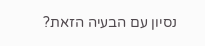נסיון עם הבעיה הזאת?